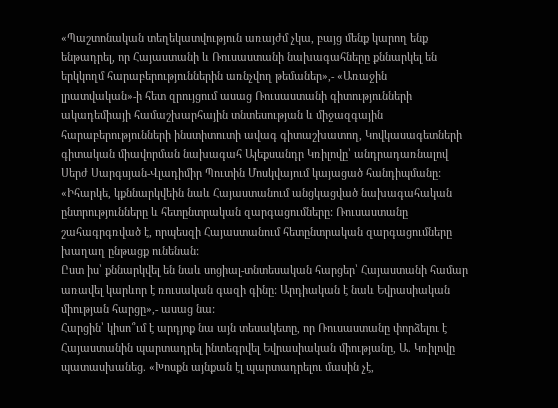«Պաշտոնական տեղեկատվություն առայժմ չկա, բայց մենք կարող ենք ենթադրել, որ Հայաստանի և Ռուսաստանի նախագահները քննարկել են երկկողմ հարաբերություններին առնչվող թեմաներ»,- «Առաջին լրատվական»-ի հետ զրույցում ասաց Ռուսաստանի գիտությունների ակադեմիայի համաշխարհային տնտեսության և միջազգային հարաբերությունների ինստիտուտի ավագ գիտաշխատող, Կովկասագետների գիտական միավորման նախագահ Ալեքսանդր Կռիլովը՝ անդրադառնալով Սերժ Սարգսյան-Վլադիմիր Պուտին Մոսկվայում կայացած հանդիպմանը:
«Իհարկե, կքննարկվեին նաև Հայաստանում անցկացված նախագահական ընտրությունները և հետընտրական զարգացումները: Ռուսաստանը շահագրգռված է, որպեսզի Հայաստանում հետընտրական զարգացումները խաղաղ ընթացք ունենան:
Ըստ իս՝ քննարկվել են նաև սոցիալ-տնտեսական հարցեր՝ Հայաստանի համար առավել կարևոր է ռուսական գազի գինը: Արդիական է նաև Եվրասիական միության հարցը»,- ասաց նա:
Հարցին՝ կիսո՞ւմ է արդյոք նա այն տեսակետը, որ Ռուսաստանը փորձելու է Հայաստանին պարտադրել ինտեգրվել Եվրասիական միությանը, Ա. Կռիլովը պատասխանեց. «Խոսքն այնքան էլ պարտադրելու մասին չէ,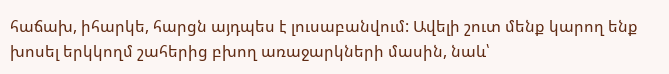հաճախ, իհարկե, հարցն այդպես է լուսաբանվում: Ավելի շուտ մենք կարող ենք խոսել երկկողմ շահերից բխող առաջարկների մասին, նաև՝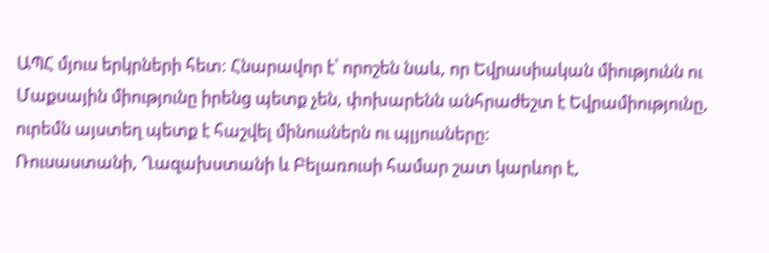ԱՊՀ մյուս երկրների հետ: Հնարավոր է՝ որոշեն նաև, որ Եվրասիական միությունն ու Մաքսային միությունը իրենց պետք չեն, փոխարենն անհրաժեշտ է Եվրամիությունը, ուրեմն այստեղ պետք է հաշվել մինուսներն ու պլյուսները:
Ռուսաստանի, Ղազախստանի և Բելառուսի համար շատ կարևոր է,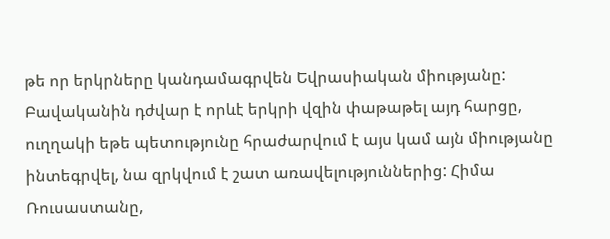թե որ երկրները կանդամագրվեն Եվրասիական միությանը: Բավականին դժվար է որևէ երկրի վզին փաթաթել այդ հարցը, ուղղակի եթե պետությունը հրաժարվում է այս կամ այն միությանը ինտեգրվել, նա զրկվում է շատ առավելություններից: Հիմա Ռուսաստանը,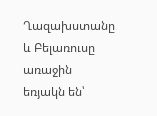Ղազախստանը և Բելառուսը առաջին եռյակն են՝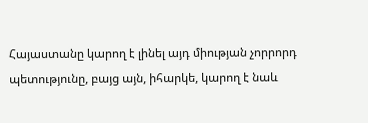Հայաստանը կարող է լինել այդ միության չորրորդ պետությունը, բայց այն, իհարկե, կարող է նաև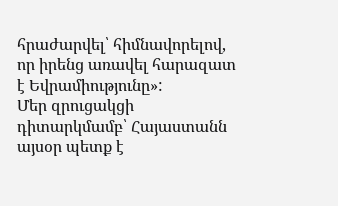հրաժարվել՝ հիմնավորելով, որ իրենց առավել հարազատ է Եվրամիությունը»:
Մեր զրուցակցի դիտարկմամբ՝ Հայաստանն այսօր պետք է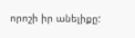որոշի իր անելիքը: